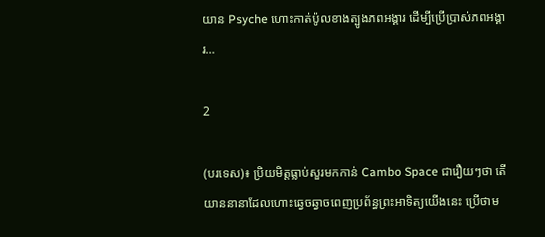យាន Psyche ហោះកាត់ប៉ូលខាងត្បូងភពអង្គារ ដើម្បីប្រើប្រាស់ភពអង្គារ…

2

(បរទេស)៖ ប្រិយមិត្តធ្លាប់សួរមកកាន់ Cambo Space ជារឿយៗថា តើយាននានាដែលហោះឆ្វេចឆ្វាចពេញប្រព័ន្ធព្រះអាទិត្យយើងនេះ ប្រើថាម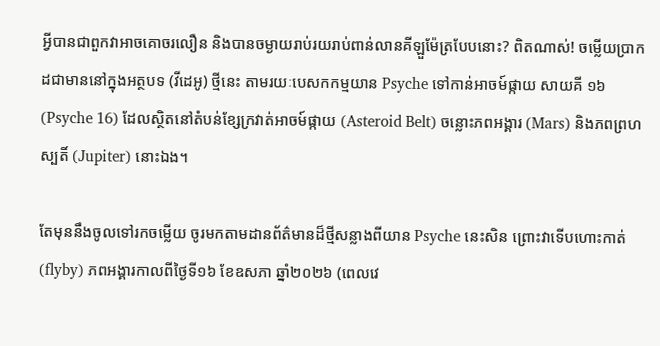អ្វីបានជាពួកវាអាចគោចរលឿន និងបានចម្ងាយរាប់រយរាប់ពាន់លានគីឡួម៉ែត្របែបនោះ? ពិតណាស់! ចម្លើយប្រាកដជាមាននៅក្នុងអត្ថបទ (វីដេអូ) ថ្មីនេះ តាមរយៈបេសកកម្មយាន Psyche ទៅកាន់អាចម៍ផ្កាយ សាយគី ១៦ (Psyche 16) ដែលស្ថិតនៅតំបន់ខ្សែក្រវាត់អាចម៍ផ្កាយ (Asteroid Belt) ចន្លោះភពអង្គារ (Mars) និងភពព្រហស្បតិ៍ (Jupiter) នោះឯង។

តែមុននឹងចូលទៅរកចម្លើយ ចូរមកតាមដានព័ត៌មានដ៏ថ្មីសន្លាងពីយាន Psyche នេះសិន ព្រោះវាទើបហោះកាត់ (flyby) ភពអង្គារកាលពីថ្ងៃទី១៦ ខែឧសភា ឆ្នាំ២០២៦ (ពេលវេ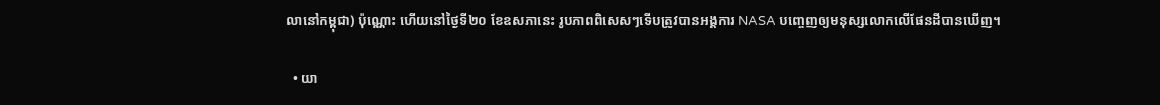លានៅកម្ពុជា) ប៉ុណ្ណោះ ហើយនៅថ្ងៃទី២០ ខែឧសភានេះ រូបភាពពិសេសៗទើបត្រូវបានអង្គការ NASA បញ្ចេញឲ្យមនុស្សលោកលើផែនដីបានឃើញ។

  • យា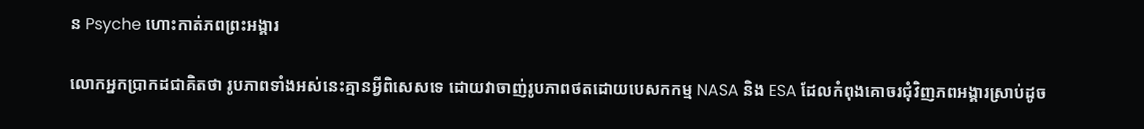ន Psyche ហោះកាត់ភពព្រះអង្គារ

លោកអ្នកប្រាកដជាគិតថា រូបភាពទាំងអស់នេះគ្មានអ្វីពិសេសទេ ដោយវាចាញ់រូបភាពថតដោយបេសកកម្ម NASA និង ESA ដែលកំពុងគោចរជុំវិញភពអង្គារស្រាប់ដូច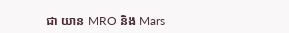ជា យាន MRO និង Mars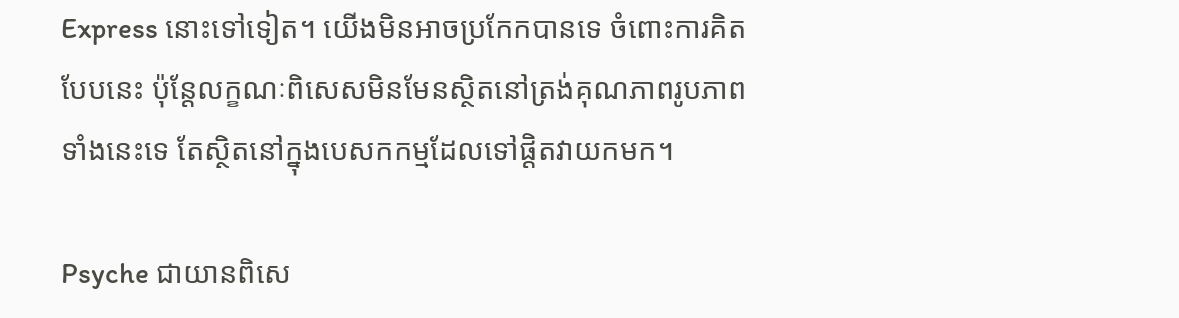Express នោះទៅទៀត។ យើងមិនអាចប្រកែកបានទេ ចំពោះការគិតបែបនេះ ប៉ុន្តែលក្ខណៈពិសេសមិនមែនស្ថិតនៅត្រង់គុណភាពរូបភាពទាំងនេះទេ តែស្ថិតនៅក្នុងបេសកកម្មដែលទៅផ្តិតវាយកមក។

Psyche ជាយានពិសេ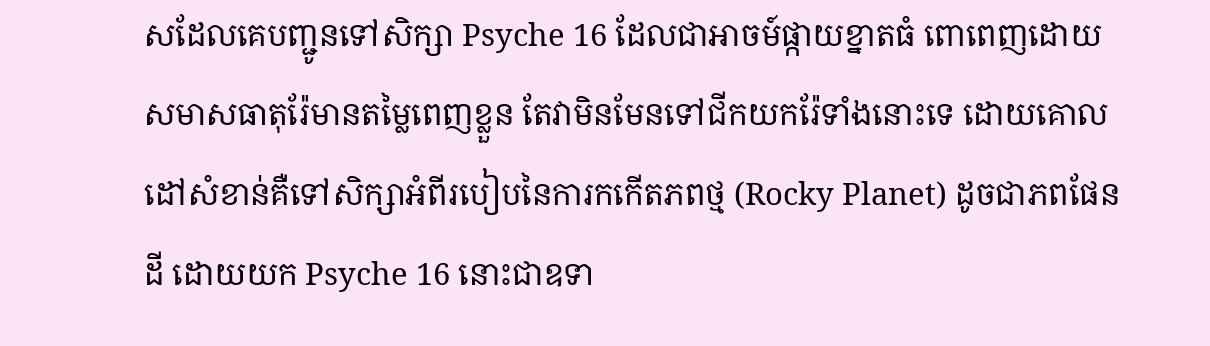សដែលគេបញ្ជូនទៅសិក្សា Psyche 16 ដែលជាអាចម៍ផ្កាយខ្នាតធំ ពោពេញដោយសមាសធាតុរ៉ែមានតម្លៃពេញខ្លួន តែវាមិនមែនទៅជីកយករ៉ែទាំងនោះទេ ដោយគោលដៅសំខាន់គឺទៅសិក្សាអំពីរបៀបនៃការកកើតភពថ្ម (Rocky Planet) ដូចជាភពផែនដី ដោយយក Psyche 16 នោះជាឧទា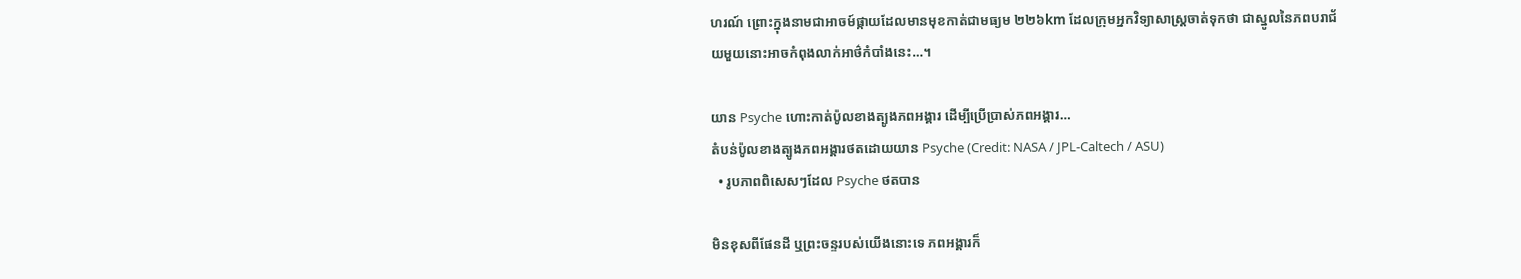ហរណ៍ ព្រោះក្នុងនាមជាអាចម៍ផ្កាយដែលមានមុខកាត់ជាមធ្យម ២២៦km ដែលក្រុមអ្នកវិទ្យាសាស្ត្រចាត់ទុកថា ជាស្នូលនៃភពបរាជ័យមួយនោះអាចកំពុងលាក់អាថ៌កំបាំងនេះ…។

យាន Psyche ហោះកាត់ប៉ូលខាងត្បូងភពអង្គារ ដើម្បីប្រើប្រាស់ភពអង្គារ…
តំបន់ប៉ូលខាងត្បូងភពអង្គារថតដោយយាន Psyche (Credit: NASA / JPL-Caltech / ASU)
  • រូបភាពពិសេសៗដែល Psyche ថតបាន

មិនខុសពីផែនដី ឬព្រះចន្ទរបស់យើងនោះទេ ភពអង្គារក៏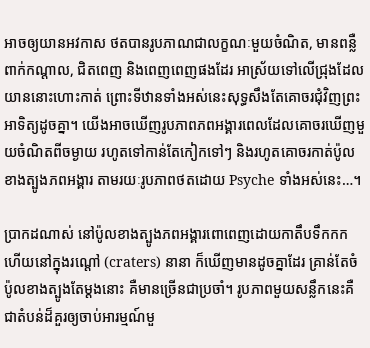អាចឲ្យយានអវកាស ថតបានរូបភាណជាលក្ខណៈមួយចំណិត, មានពន្លឺពាក់កណ្តាល, ជិតពេញ និងពេញពេញផងដែរ អាស្រ័យទៅលើជ្រុងដែលយាននោះហោះកាត់ ព្រោះទីឋានទាំងអស់នេះសុទ្ធសឹងតែគោចរជុំវិញព្រះអាទិត្យដូចគ្នា។ យើងអាចឃើញរូបភាពភពអង្គារពេលដែលគោចរឃើញមួយចំណិតពីចម្ងាយ រហូតទៅកាន់តែកៀកទៅៗ និងរហូតគោចរកាត់ប៉ូលខាងត្បូងភពអង្គារ តាមរយៈរូបភាពថតដោយ Psyche ទាំងអស់នេះ…។

ប្រាកដណាស់ នៅប៉ូលខាងត្បូងភពអង្គារពោពេញដោយកាតឹបទឹកកក ហើយនៅក្នុងរណ្តៅ (craters) នានា ក៏ឃើញមានដូចគ្នាដែរ គ្រាន់តែចំប៉ូលខាងត្បូងតែម្តងនោះ គឺមានច្រើនជាប្រចាំ។ រូបភាពមួយសន្លឹកនេះគឺជាតំបន់ដ៏គួរឲ្យចាប់អារម្មណ៍មួ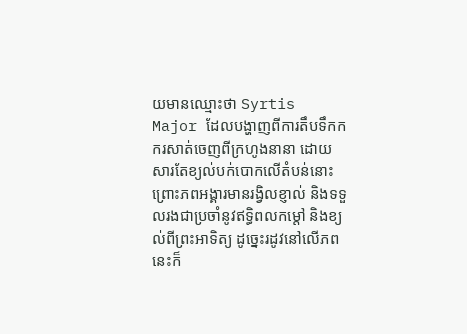យមានឈ្មោះថា Syrtis Major ដែលបង្ហាញពីការតឹបទឹកកករសាត់ចេញពីក្រហូងនានា ដោយសារតែខ្យល់បក់បោកលើតំបន់នោះ ព្រោះភពអង្គារមានរង្វិលខ្ញាល់ និងទទួលរងជាប្រចាំនូវឥទ្ធិពលកម្តៅ និងខ្យល់ពីព្រះអាទិត្យ ដូច្នេះរដូវនៅលើភពនេះក៏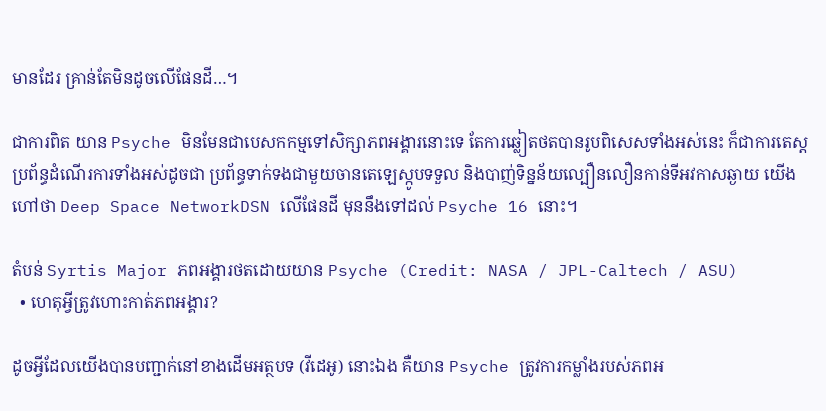មានដែរ គ្រាន់តែមិនដូចលើផែនដី…។

ជាការពិត យាន Psyche មិនមែនជាបេសកកម្មទៅសិក្សាភពអង្គារនោះទេ តែការឆ្លៀតថតបានរូបពិសេសទាំងអស់នេះ ក៏ជាការតេស្តប្រព័ន្ធដំណើរការទាំងអស់ដូចជា ប្រព័ន្ធទាក់ទងជាមួយចានតេឡេស្កូបទទួល និងបាញ់ទិន្នន័យល្បឿនលឿនកាន់ទីអវកាសឆ្ងាយ យើងហៅថា Deep Space NetworkDSN លើផែនដី មុននឹងទៅដល់ Psyche 16 នោះ។

តំបន់ Syrtis Major ភពអង្គារថតដោយយាន Psyche (Credit: NASA / JPL-Caltech / ASU)
  • ហេតុអ្វីត្រូវហោះកាត់ភពអង្គារ?

ដូចអ្វីដែលយើងបានបញ្ជាក់នៅខាងដើមអត្ថបទ (វីដេអូ) នោះឯង គឺយាន Psyche ត្រូវការកម្លាំងរបស់ភពអ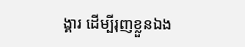ង្គារ ដើម្បីរុញខ្លួនឯង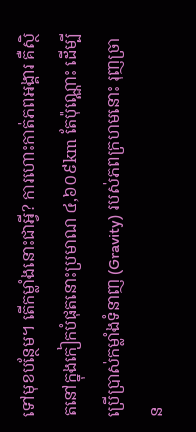ទៅមុខបន្ថែម។ តើកម្លាំងនោះជាអ្វី? ការហោះកាត់ភពអង្គារ គឺស្ថិតនៅក្នុងកៀកបំផុតនោះប្រមាណ ៤,៦០៩km តែប៉ុណ្ណោះ ដើម្បីប្រើប្រាស់កម្លាំងទំនាញ (Gravity) របស់ភពក្រហមនោះ រុញច្រាន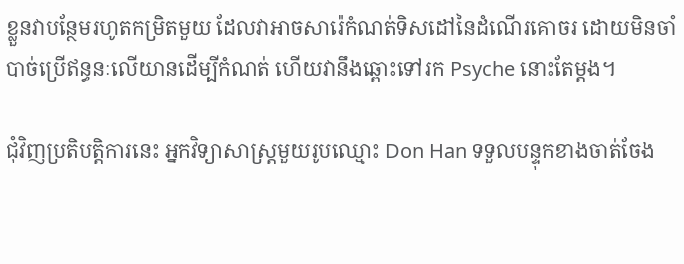ខ្លួនវាបន្ថែមរហូតកម្រិតមួយ ដែលវាអាចសារ៉េកំណត់ទិសដៅនៃដំណើរគោចរ ដោយមិនចាំបាច់ប្រើឥន្ធនៈលើយានដើម្បីកំណត់ ហើយវានឹងឆ្ពោះទៅរក Psyche នោះតែម្តង។

ជុំវិញប្រតិបត្តិការនេះ អ្នកវិទ្យាសាស្ត្រមួយរូបឈ្មោះ Don Han ទទួលបន្ទុកខាងចាត់ចែង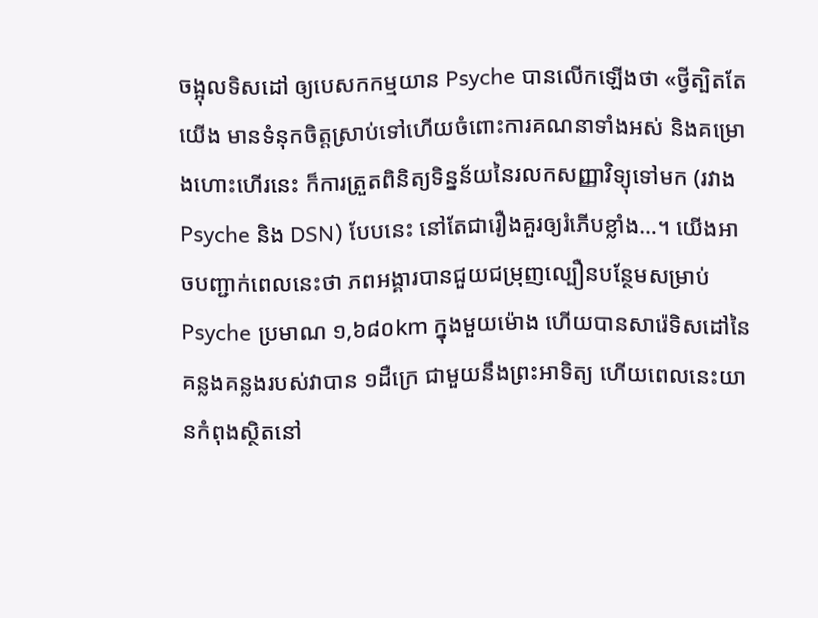ចង្អុលទិសដៅ ឲ្យបេសកកម្មយាន Psyche បានលើកឡើងថា «ថ្វីត្បិតតែយើង មានទំនុកចិត្តស្រាប់ទៅហើយចំពោះការគណនាទាំងអស់ និងគម្រោងហោះហើរនេះ ក៏ការត្រួតពិនិត្យទិន្នន័យនៃរលកសញ្ញាវិទ្យុទៅមក (រវាង Psyche និង DSN) បែបនេះ នៅតែជារឿងគួរឲ្យរំភើបខ្លាំង…។ យើងអាចបញ្ជាក់ពេលនេះថា ភពអង្គារបានជួយជម្រុញល្បឿនបន្ថែមសម្រាប់ Psyche ប្រមាណ ១,៦៨០km ក្នុងមួយម៉ោង ហើយបានសារ៉េទិសដៅនៃគន្លងគន្លងរបស់វាបាន ១ដឺក្រេ ជាមួយនឹងព្រះអាទិត្យ ហើយពេលនេះយានកំពុងស្ថិតនៅ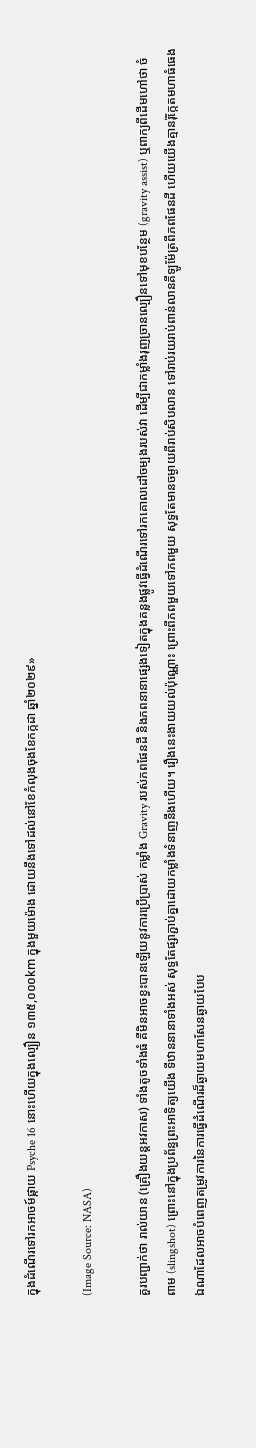ក្នុងដំណើរទៅរកអាចម៍ផ្កាយ Psyche 16 នោះហើយក្នុងល្បឿន ១៣៥,០០០km ក្នុងមួយម៉ោង ដោយនឹងទៅដល់នៅខែកំលុងចុងខែកក្កដា ឆ្នាំ២០២៩»

(Image Source: NASA)

គួរបញ្ជាក់ថា រាល់យាន (គ្រឿងយន្តអវកាស) ទាំងតូចទាំងធំ គឺមិនអាចខ្វះបានឡើយនូវការប្រើប្រាស់ កម្លាំង Gravity របស់ភពផែនដី និងភពនានាផ្សេងទៀតក្នុងគន្លងផ្លូវធ្វើដំណើរទៅរកគោលដៅចម្បងរបស់វា ដើម្បីជាកម្លាំងរុញច្រានល្បឿនទៅមុខបន្ថែម (gravity assist) ឬពាក្យពីដើមហៅថា ចំពាម (slingshot) ព្រោះនៅក្នុងប្រព័ន្ធព្រះអាទិត្យយើង ទីឋាននានាទាំងអស់ សុទ្ធតែផ្សាភ្ជាប់គ្នាដោយកម្លាំងទំនាញនឹងហើយ។ រឿងនេះងាយយល់ប៉ុណ្ណោះ ព្រោះពីភពមួយទៅភពមួយ សុទ្ធតែមានចម្ងាយពីរាប់សិបលាន ទៅរាប់រយរាប់ពាន់លានគីឡូម៉ែត្រពីភពផែនដី ហើយយើងគ្មានរ៉ុក្កែតមហាធំធេងឯណាដែលអាចបំពេញតម្រូវការនៃការធ្វើដំណើរដ៏ឆ្ងាយមហាសែនឆ្ងាយបែប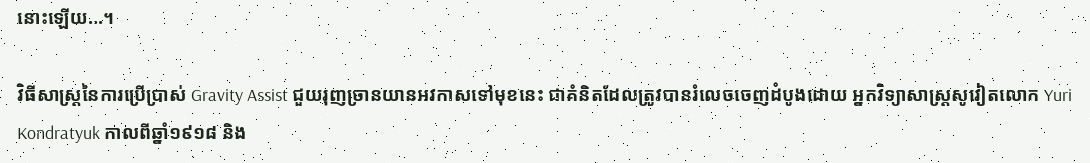នោះឡើយ…។

វិធីសាស្ត្រនៃការប្រើប្រាស់ Gravity Assist ជួយរុញច្រានយានអវកាសទៅមុខនេះ ជាគំនិតដែលត្រូវបានរំលេចចេញដំបូងដោយ អ្នកវិទ្យាសាស្ត្រសូវៀតលោក Yuri Kondratyuk កាលពីឆ្នាំ១៩១៨ និង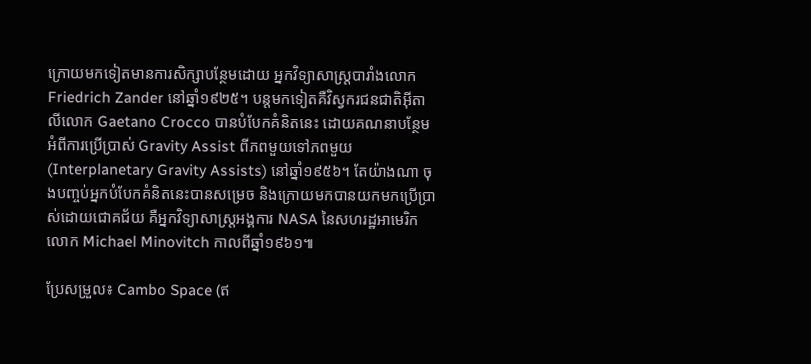ក្រោយមកទៀតមានការសិក្សាបន្ថែមដោយ អ្នកវិទ្យាសាស្ត្របារាំងលោក Friedrich Zander នៅឆ្នាំ១៩២៥។ បន្តមកទៀតគឺវិស្វករជនជាតិអ៊ីតាលីលោក Gaetano Crocco បានបំបែកគំនិតនេះ ដោយគណនាបន្ថែមអំពីការប្រើប្រាស់ Gravity Assist ពីភពមួយទៅភពមួយ (Interplanetary Gravity Assists) នៅឆ្នាំ១៩៥៦។ តែយ៉ាងណា ចុងបញ្ចប់អ្នកបំបែកគំនិតនេះបានសម្រេច និងក្រោយមកបានយកមកប្រើប្រាស់ដោយជោគជ័យ គឺអ្នកវិទ្យាសាស្ត្រអង្គការ NASA នៃសហរដ្ឋអាមេរិក លោក Michael Minovitch កាលពីឆ្នាំ១៩៦១៕

ប្រែសម្រួល៖ Cambo Space (ឥ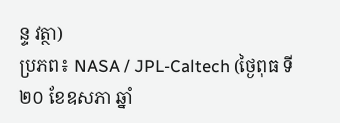ន្ទ វត្ថា)
ប្រភព៖ NASA / JPL-Caltech (ថ្ងៃពុធ ទី២០ ខែឧសភា ឆ្នាំ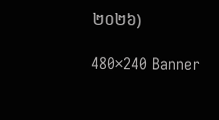២០២៦)

480×240 Banner